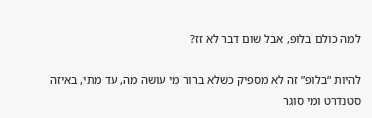למה כולם בלופּ, אבל שום דבר לא זז?

להיות “בלופ” זה לא מספיק כשלא ברור מי עושה מה, עד מתי, באיזה סטנדרט ומי סוגר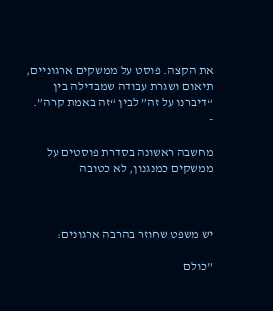את הקצה. פוסט על ממשקים ארגוניים, תיאום ושגרת עבודה שמבדילה בין “דיברנו על זה” לבין “זה באמת קרה”.
-

מחשבה ראשונה בסדרת פוסטים על ממשקים כמנגנון, לא כטובה



יש משפט שחוזר בהרבה ארגונים:

"כולם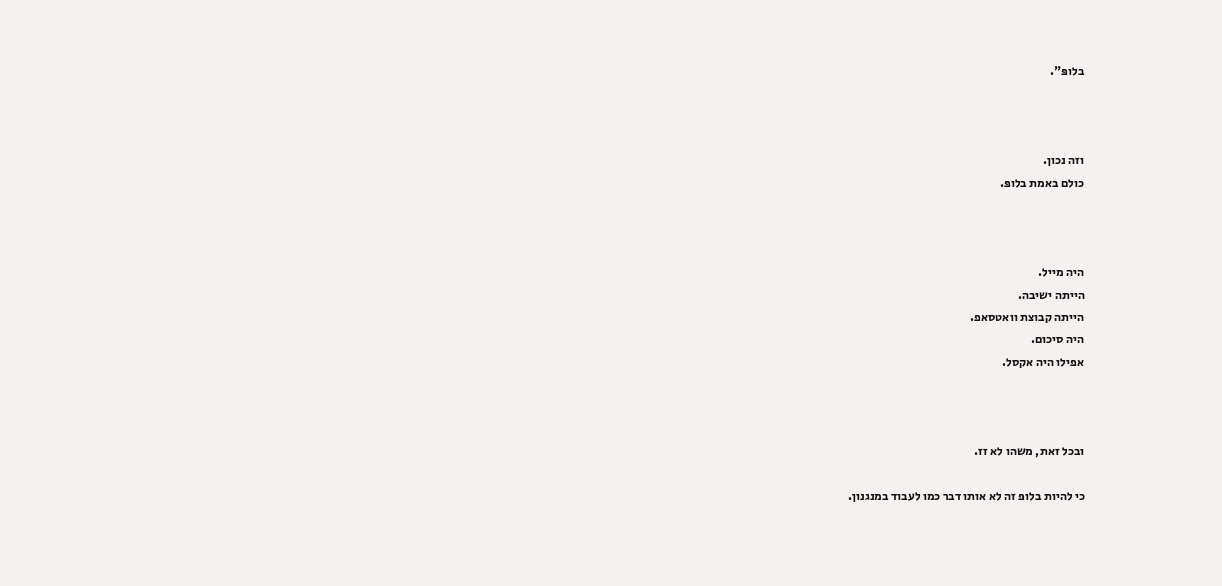בלופּ".



וזה נכון.
כולם באמת בלופּ.



היה מייל.
הייתה ישיבה.
הייתה קבוצת וואטסאפ.
היה סיכום.
אפילו היה אקסל.



ובכל זאת, משהו לא זז.

כי להיות בלופּ זה לא אותו דבר כמו לעבוד במנגנון.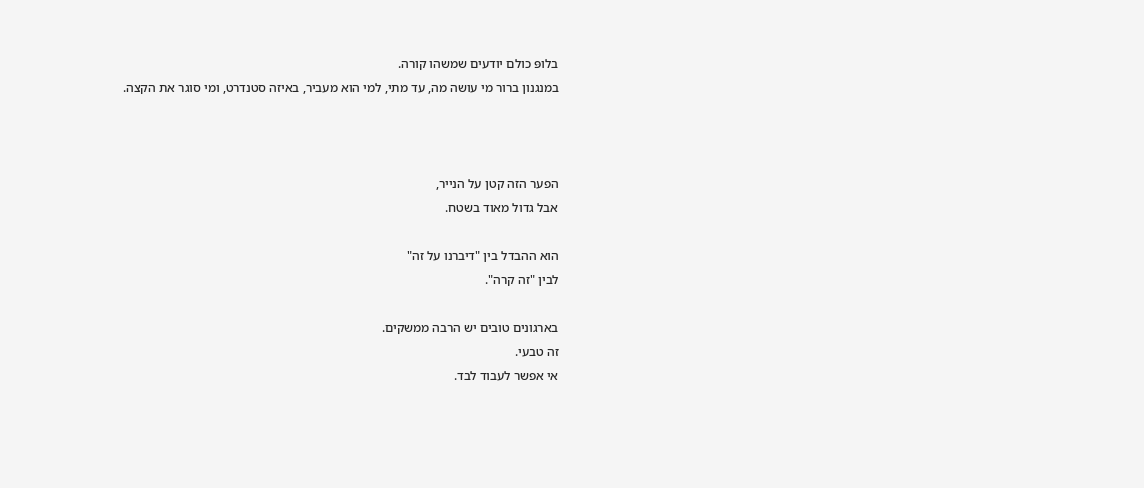בלופּ כולם יודעים שמשהו קורה.
במנגנון ברור מי עושה מה, עד מתי, למי הוא מעביר, באיזה סטנדרט, ומי סוגר את הקצה.



הפער הזה קטן על הנייר,
אבל גדול מאוד בשטח.

הוא ההבדל בין "דיברנו על זה"
לבין "זה קרה".

בארגונים טובים יש הרבה ממשקים.
זה טבעי.
אי אפשר לעבוד לבד.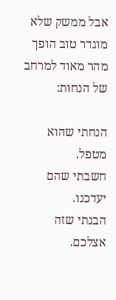אבל ממשק שלא מוגדר טוב הופך מהר מאוד למרחב של הנחות:

הנחתי שהוא מטפל.
חשבתי שהם יעדכנו.
הבנתי שזה אצלכם.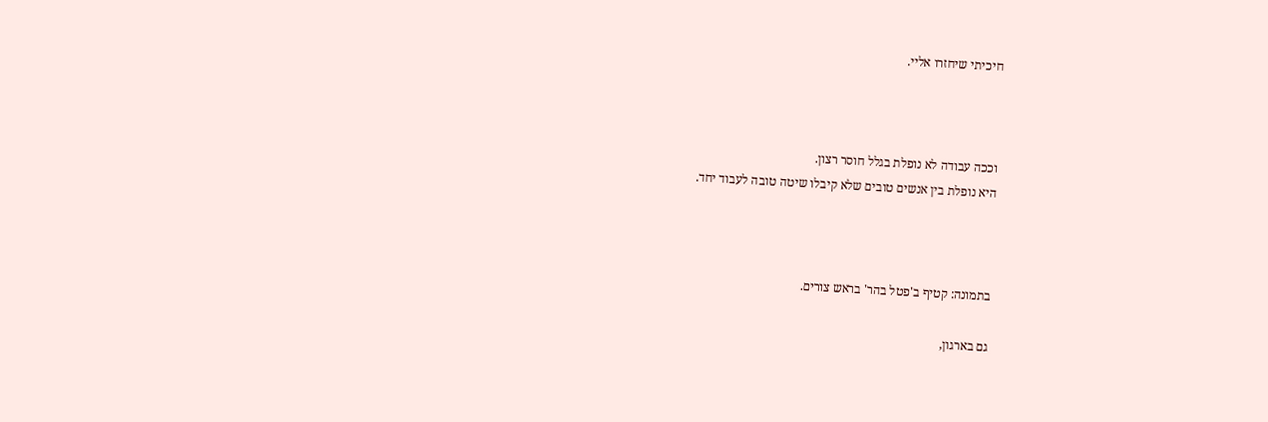חיכיתי שיחזרו אליי.



וככה עבודה לא נופלת בגלל חוסר רצון.
היא נופלת בין אנשים טובים שלא קיבלו שיטה טובה לעבוד יחד.



בתמונה: קטיף ב'פטל בהר' בראש צורים.

גם בארגון,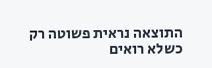התוצאה נראית פשוטה רק כשלא רואים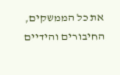את כל הממשקים, החיבורים והידיים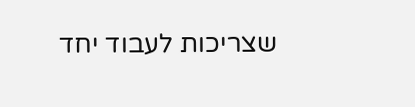שצריכות לעבוד יחד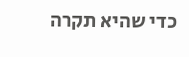כדי שהיא תקרה